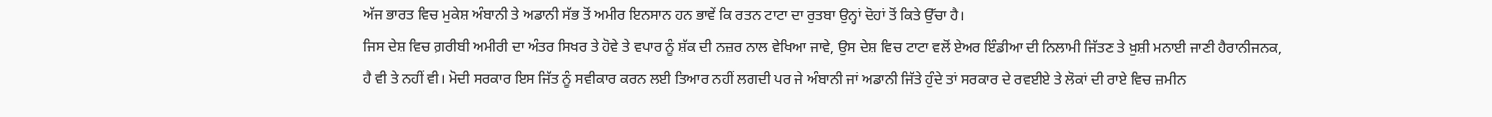ਅੱਜ ਭਾਰਤ ਵਿਚ ਮੁਕੇਸ਼ ਅੰਬਾਨੀ ਤੇ ਅਡਾਨੀ ਸੱਭ ਤੋਂ ਅਮੀਰ ਇਨਸਾਨ ਹਨ ਭਾਵੇਂ ਕਿ ਰਤਨ ਟਾਟਾ ਦਾ ਰੁਤਬਾ ਉਨ੍ਹਾਂ ਦੋਹਾਂ ਤੋਂ ਕਿਤੇ ਉੱਚਾ ਹੈ।
ਜਿਸ ਦੇਸ਼ ਵਿਚ ਗ਼ਰੀਬੀ ਅਮੀਰੀ ਦਾ ਅੰਤਰ ਸਿਖਰ ਤੇ ਹੋਵੇ ਤੇ ਵਪਾਰ ਨੂੰ ਸ਼ੱਕ ਦੀ ਨਜ਼ਰ ਨਾਲ ਵੇਖਿਆ ਜਾਵੇ, ਉਸ ਦੇਸ਼ ਵਿਚ ਟਾਟਾ ਵਲੋਂ ਏਅਰ ਇੰਡੀਆ ਦੀ ਨਿਲਾਮੀ ਜਿੱਤਣ ਤੇ ਖ਼ੁਸ਼ੀ ਮਨਾਈ ਜਾਣੀ ਹੈਰਾਨੀਜਨਕ, ਹੈ ਵੀ ਤੇ ਨਹੀਂ ਵੀ। ਮੋਦੀ ਸਰਕਾਰ ਇਸ ਜਿੱਤ ਨੂੰ ਸਵੀਕਾਰ ਕਰਨ ਲਈ ਤਿਆਰ ਨਹੀਂ ਲਗਦੀ ਪਰ ਜੇ ਅੰਬਾਨੀ ਜਾਂ ਅਡਾਨੀ ਜਿੱਤੇ ਹੁੰਦੇ ਤਾਂ ਸਰਕਾਰ ਦੇ ਰਵਈਏ ਤੇ ਲੋਕਾਂ ਦੀ ਰਾਏ ਵਿਚ ਜ਼ਮੀਨ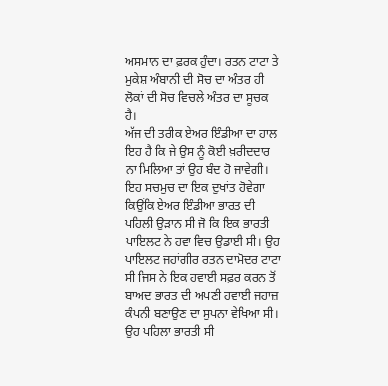ਅਸਮਾਨ ਦਾ ਫ਼ਰਕ ਹੁੰਦਾ। ਰਤਨ ਟਾਟਾ ਤੇ ਮੁਕੇਸ਼ ਅੰਬਾਨੀ ਦੀ ਸੋਚ ਦਾ ਅੰਤਰ ਹੀ ਲੋਕਾਂ ਦੀ ਸੋਚ ਵਿਚਲੇ ਅੰਤਰ ਦਾ ਸੂਚਕ ਹੈ।
ਅੱਜ ਦੀ ਤਰੀਕ ਏਅਰ ਇੰਡੀਆ ਦਾ ਹਾਲ ਇਹ ਹੈ ਕਿ ਜੇ ਉਸ ਨੂੰ ਕੋਈ ਖ਼ਰੀਦਦਾਰ ਨਾ ਮਿਲਿਆ ਤਾਂ ਉਹ ਬੰਦ ਹੋ ਜਾਵੇਗੀ। ਇਹ ਸਚਮੁਚ ਦਾ ਇਕ ਦੁਖਾਂਤ ਹੋਵੇਗਾ ਕਿਉਂਕਿ ਏਅਰ ਇੰਡੀਆ ਭਾਰਤ ਦੀ ਪਹਿਲੀ ਉੜਾਨ ਸੀ ਜੋ ਕਿ ਇਕ ਭਾਰਤੀ ਪਾਇਲਟ ਨੇ ਹਵਾ ਵਿਚ ਉਡਾਈ ਸੀ। ਉਹ ਪਾਇਲਟ ਜਹਾਂਗੀਰ ਰਤਨ ਦਾਮੋਦਰ ਟਾਟਾ ਸੀ ਜਿਸ ਨੇ ਇਕ ਹਵਾਈ ਸਫ਼ਰ ਕਰਨ ਤੋਂ ਬਾਅਦ ਭਾਰਤ ਦੀ ਅਪਣੀ ਹਵਾਈ ਜਹਾਜ਼ ਕੰਪਨੀ ਬਣਾਉਣ ਦਾ ਸੁਪਨਾ ਵੇਖਿਆ ਸੀ। ਉਹ ਪਹਿਲਾ ਭਾਰਤੀ ਸੀ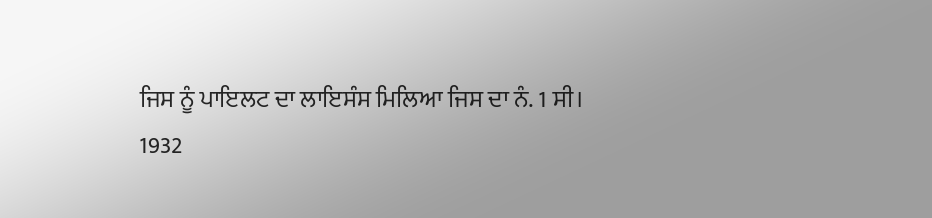ਜਿਸ ਨੂੰ ਪਾਇਲਟ ਦਾ ਲਾਇਸੰਸ ਮਿਲਿਆ ਜਿਸ ਦਾ ਨੰ. 1 ਸੀ।
1932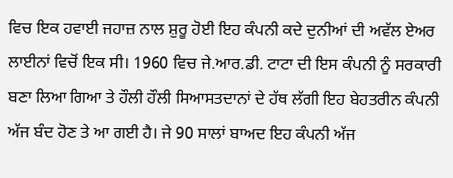ਵਿਚ ਇਕ ਹਵਾਈ ਜਹਾਜ਼ ਨਾਲ ਸ਼ੁਰੂ ਹੋਈ ਇਹ ਕੰਪਨੀ ਕਦੇ ਦੁਨੀਆਂ ਦੀ ਅਵੱਲ ਏਅਰ ਲਾਈਨਾਂ ਵਿਚੋਂ ਇਕ ਸੀ। 1960 ਵਿਚ ਜੇ.ਆਰ.ਡੀ. ਟਾਟਾ ਦੀ ਇਸ ਕੰਪਨੀ ਨੂੰ ਸਰਕਾਰੀ ਬਣਾ ਲਿਆ ਗਿਆ ਤੇ ਹੌਲੀ ਹੌਲੀ ਸਿਆਸਤਦਾਨਾਂ ਦੇ ਹੱਥ ਲੱਗੀ ਇਹ ਬੇਹਤਰੀਨ ਕੰਪਨੀ ਅੱਜ ਬੰਦ ਹੋਣ ਤੇ ਆ ਗਈ ਹੈ। ਜੇ 90 ਸਾਲਾਂ ਬਾਅਦ ਇਹ ਕੰਪਨੀ ਅੱਜ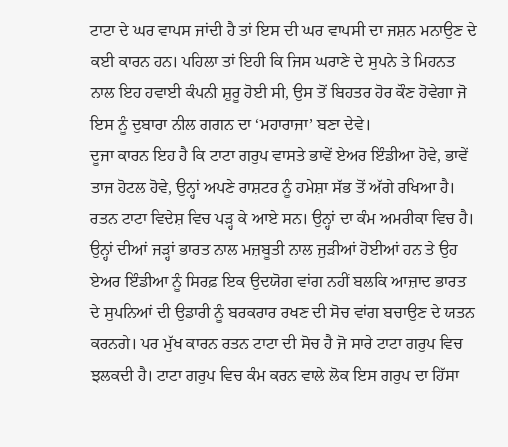ਟਾਟਾ ਦੇ ਘਰ ਵਾਪਸ ਜਾਂਦੀ ਹੈ ਤਾਂ ਇਸ ਦੀ ਘਰ ਵਾਪਸੀ ਦਾ ਜਸ਼ਨ ਮਨਾਉਣ ਦੇ ਕਈ ਕਾਰਨ ਹਨ। ਪਹਿਲਾ ਤਾਂ ਇਹੀ ਕਿ ਜਿਸ ਘਰਾਣੇ ਦੇ ਸੁਪਨੇ ਤੇ ਮਿਹਨਤ ਨਾਲ ਇਹ ਹਵਾਈ ਕੰਪਨੀ ਸ਼ੁਰੂ ਹੋਈ ਸੀ, ਉਸ ਤੋਂ ਬਿਹਤਰ ਹੋਰ ਕੌਣ ਹੋਵੇਗਾ ਜੋ ਇਸ ਨੂੰ ਦੁਬਾਰਾ ਨੀਲ ਗਗਨ ਦਾ ‘ਮਹਾਰਾਜਾ’ ਬਣਾ ਦੇਵੇ।
ਦੂਜਾ ਕਾਰਨ ਇਹ ਹੈ ਕਿ ਟਾਟਾ ਗਰੁਪ ਵਾਸਤੇ ਭਾਵੇਂ ਏਅਰ ਇੰਡੀਆ ਹੋਵੇ, ਭਾਵੇਂ ਤਾਜ ਹੋਟਲ ਹੋਵੇ, ਉਨ੍ਹਾਂ ਅਪਣੇ ਰਾਸ਼ਟਰ ਨੂੰ ਹਮੇਸ਼ਾ ਸੱਭ ਤੋਂ ਅੱਗੇ ਰਖਿਆ ਹੈ। ਰਤਨ ਟਾਟਾ ਵਿਦੇਸ਼ ਵਿਚ ਪੜ੍ਹ ਕੇ ਆਏ ਸਨ। ਉਨ੍ਹਾਂ ਦਾ ਕੰਮ ਅਮਰੀਕਾ ਵਿਚ ਹੈ। ਉਨ੍ਹਾਂ ਦੀਆਂ ਜੜ੍ਹਾਂ ਭਾਰਤ ਨਾਲ ਮਜ਼ਬੂਤੀ ਨਾਲ ਜੁੜੀਆਂ ਹੋਈਆਂ ਹਨ ਤੇ ਉਹ ਏਅਰ ਇੰਡੀਆ ਨੂੰ ਸਿਰਫ਼ ਇਕ ਉਦਯੋਗ ਵਾਂਗ ਨਹੀਂ ਬਲਕਿ ਆਜ਼ਾਦ ਭਾਰਤ ਦੇ ਸੁਪਨਿਆਂ ਦੀ ਉਡਾਰੀ ਨੂੰ ਬਰਕਰਾਰ ਰਖਣ ਦੀ ਸੋਚ ਵਾਂਗ ਬਚਾਉਣ ਦੇ ਯਤਨ ਕਰਨਗੇ। ਪਰ ਮੁੱਖ ਕਾਰਨ ਰਤਨ ਟਾਟਾ ਦੀ ਸੋਚ ਹੈ ਜੋ ਸਾਰੇ ਟਾਟਾ ਗਰੁਪ ਵਿਚ ਝਲਕਦੀ ਹੈ। ਟਾਟਾ ਗਰੁਪ ਵਿਚ ਕੰਮ ਕਰਨ ਵਾਲੇ ਲੋਕ ਇਸ ਗਰੁਪ ਦਾ ਹਿੱਸਾ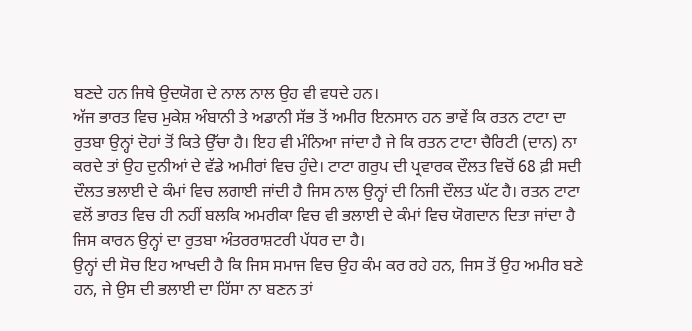ਬਣਦੇ ਹਨ ਜਿਥੇ ਉਦਯੋਗ ਦੇ ਨਾਲ ਨਾਲ ਉਹ ਵੀ ਵਧਦੇ ਹਨ।
ਅੱਜ ਭਾਰਤ ਵਿਚ ਮੁਕੇਸ਼ ਅੰਬਾਨੀ ਤੇ ਅਡਾਨੀ ਸੱਭ ਤੋਂ ਅਮੀਰ ਇਨਸਾਨ ਹਨ ਭਾਵੇਂ ਕਿ ਰਤਨ ਟਾਟਾ ਦਾ ਰੁਤਬਾ ਉਨ੍ਹਾਂ ਦੋਹਾਂ ਤੋਂ ਕਿਤੇ ਉੱਚਾ ਹੈ। ਇਹ ਵੀ ਮੰਨਿਆ ਜਾਂਦਾ ਹੈ ਜੇ ਕਿ ਰਤਨ ਟਾਟਾ ਚੈਰਿਟੀ (ਦਾਨ) ਨਾ ਕਰਦੇ ਤਾਂ ਉਹ ਦੁਨੀਆਂ ਦੇ ਵੱਡੇ ਅਮੀਰਾਂ ਵਿਚ ਹੁੰਦੇ। ਟਾਟਾ ਗਰੁਪ ਦੀ ਪ੍ਰਵਾਰਕ ਦੌਲਤ ਵਿਚੋਂ 68 ਫ਼ੀ ਸਦੀ ਦੌਲਤ ਭਲਾਈ ਦੇ ਕੰਮਾਂ ਵਿਚ ਲਗਾਈ ਜਾਂਦੀ ਹੈ ਜਿਸ ਨਾਲ ਉਨ੍ਹਾਂ ਦੀ ਨਿਜੀ ਦੌਲਤ ਘੱਟ ਹੈ। ਰਤਨ ਟਾਟਾ ਵਲੋਂ ਭਾਰਤ ਵਿਚ ਹੀ ਨਹੀਂ ਬਲਕਿ ਅਮਰੀਕਾ ਵਿਚ ਵੀ ਭਲਾਈ ਦੇ ਕੰਮਾਂ ਵਿਚ ਯੋਗਦਾਨ ਦਿਤਾ ਜਾਂਦਾ ਹੈ ਜਿਸ ਕਾਰਨ ਉਨ੍ਹਾਂ ਦਾ ਰੁਤਬਾ ਅੰਤਰਰਾਸ਼ਟਰੀ ਪੱਧਰ ਦਾ ਹੈ।
ਉਨ੍ਹਾਂ ਦੀ ਸੋਚ ਇਹ ਆਖਦੀ ਹੈ ਕਿ ਜਿਸ ਸਮਾਜ ਵਿਚ ਉਹ ਕੰਮ ਕਰ ਰਹੇ ਹਨ, ਜਿਸ ਤੋਂ ਉਹ ਅਮੀਰ ਬਣੇ ਹਨ, ਜੇ ਉਸ ਦੀ ਭਲਾਈ ਦਾ ਹਿੱਸਾ ਨਾ ਬਣਨ ਤਾਂ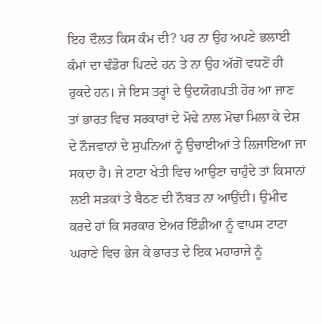ਇਹ ਦੌਲਤ ਕਿਸ ਕੰਮ ਦੀ? ਪਰ ਨਾ ਉਹ ਅਪਣੇ ਭਲਾਈ ਕੰਮਾਂ ਦਾ ਢੰਡੋਰਾ ਪਿਟਦੇ ਹਨ ਤੇ ਨਾ ਉਹ ਅੱਗੋਂ ਵਧਣੋਂ ਹੀ ਰੁਕਦੇ ਹਨ। ਜੇ ਇਸ ਤਰ੍ਹਾਂ ਦੇ ਉਦਯੋਗਪਤੀ ਹੋਰ ਆ ਜਾਣ ਤਾਂ ਭਾਰਤ ਵਿਚ ਸਰਕਾਰਾਂ ਦੇ ਮੋਢੇ ਨਾਲ ਮੋਢਾ ਮਿਲਾ ਕੇ ਦੇਸ਼ ਦੇ ਨੌਜਵਾਨਾਂ ਦੇ ਸੁਪਨਿਆਂ ਨੂੰ ਉਚਾਈਆਂ ਤੇ ਲਿਜਾਇਆ ਜਾ ਸਕਦਾ ਹੈ। ਜੇ ਟਾਟਾ ਖੇਤੀ ਵਿਚ ਆਉਣਾ ਚਾਹੁੰਦੇ ਤਾਂ ਕਿਸਾਨਾਂ ਲਈ ਸੜਕਾਂ ਤੇ ਬੈਠਣ ਦੀ ਨੌਬਤ ਨਾ ਆਉਂਦੀ। ਉਮੀਦ ਕਰਦੇ ਹਾਂ ਕਿ ਸਰਕਾਰ ਏਅਰ ਇੰਡੀਆ ਨੂੰ ਵਾਪਸ ਟਾਟਾ ਘਰਾਣੇ ਵਿਚ ਭੇਜ ਕੇ ਭਾਰਤ ਦੇ ਇਕ ਮਹਾਰਾਜੇ ਨੂੰ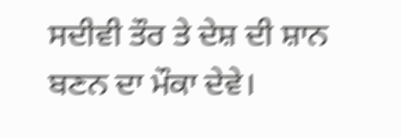ਸਦੀਵੀ ਤੌਰ ਤੇ ਦੇਸ਼ ਦੀ ਸ਼ਾਨ ਬਣਨ ਦਾ ਮੌਕਾ ਦੇਵੇ।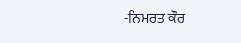-ਨਿਮਰਤ ਕੌਰ